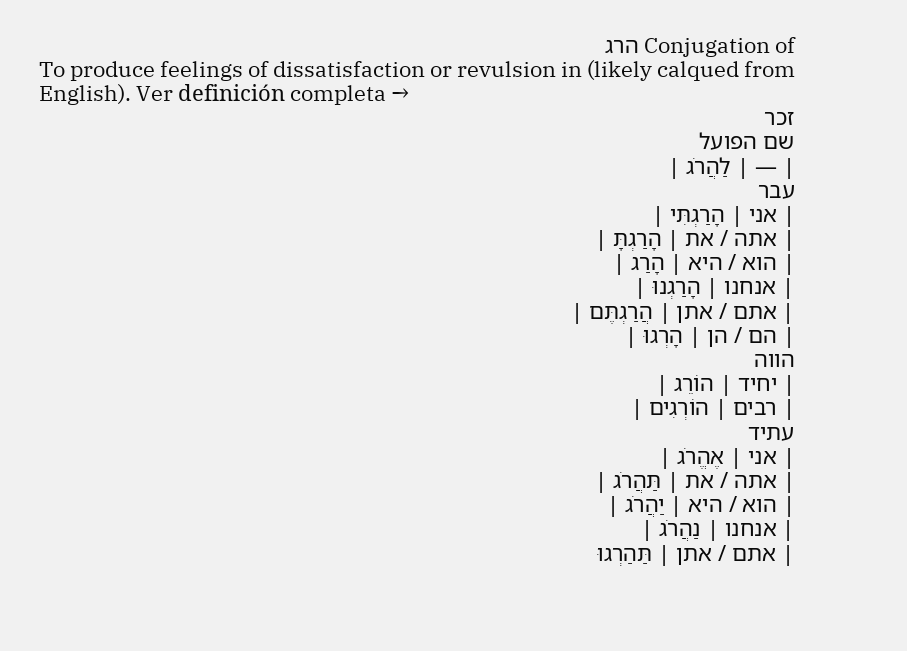Conjugation of הרג
To produce feelings of dissatisfaction or revulsion in (likely calqued from English). Ver definición completa →
זכר
שם הפועל
| — | לַהֲרֹג |
עבר
| אני | הָרַגְתִּי |
| אתה / את | הָרַגְתָּ |
| הוא / היא | הָרַג |
| אנחנו | הָרַגְנוּ |
| אתם / אתן | הֲרַגְתֶּם |
| הם / הן | הָרְגוּ |
הווה
| יחיד | הוֹרֵג |
| רבים | הוֹרְגִים |
עתיד
| אני | אֶהֱרֹג |
| אתה / את | תַּהֲרֹג |
| הוא / היא | יַהֲרֹג |
| אנחנו | נַהֲרֹג |
| אתם / אתן | תַּהַרְגוּ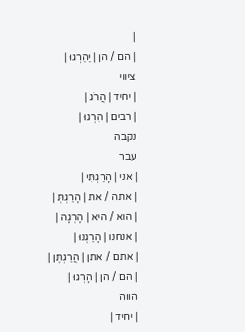|
| הם / הן | יַהַרְגוּ |
ציווי
| יחיד | הֲרֹג |
| רבים | הִרְגוּ |
נקבה
עבר
| אני | הָרַגְתִּי |
| אתה / את | הָרַגְתְּ |
| הוא / היא | הָרְגָה |
| אנחנו | הָרַגְנוּ |
| אתם / אתן | הֲרַגְתֶּן |
| הם / הן | הָרְגוּ |
הווה
| יחיד |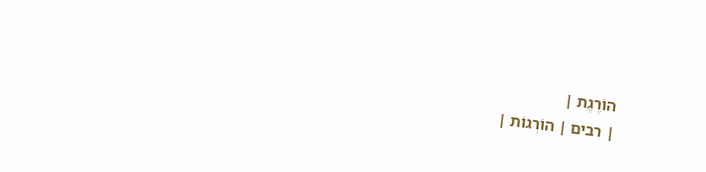הוֹרֶגֶת |
| רבים | הוֹרְגוֹת |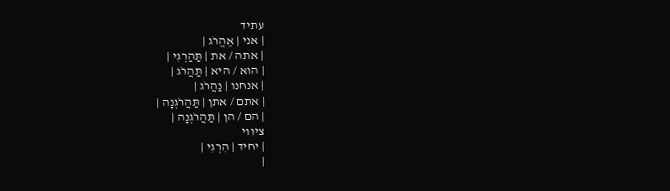עתיד
| אני | אֶהֱרֹג |
| אתה / את | תַּהַרְגִי |
| הוא / היא | תַּהֲרֹג |
| אנחנו | נַהֲרֹג |
| אתם / אתן | תַּהֲרֹגְנָה |
| הם / הן | תַּהֲרֹגְנָה |
ציווי
| יחיד | הִרְגִי |
|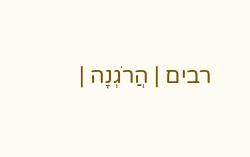רבים | הֲרֹגְנָה |